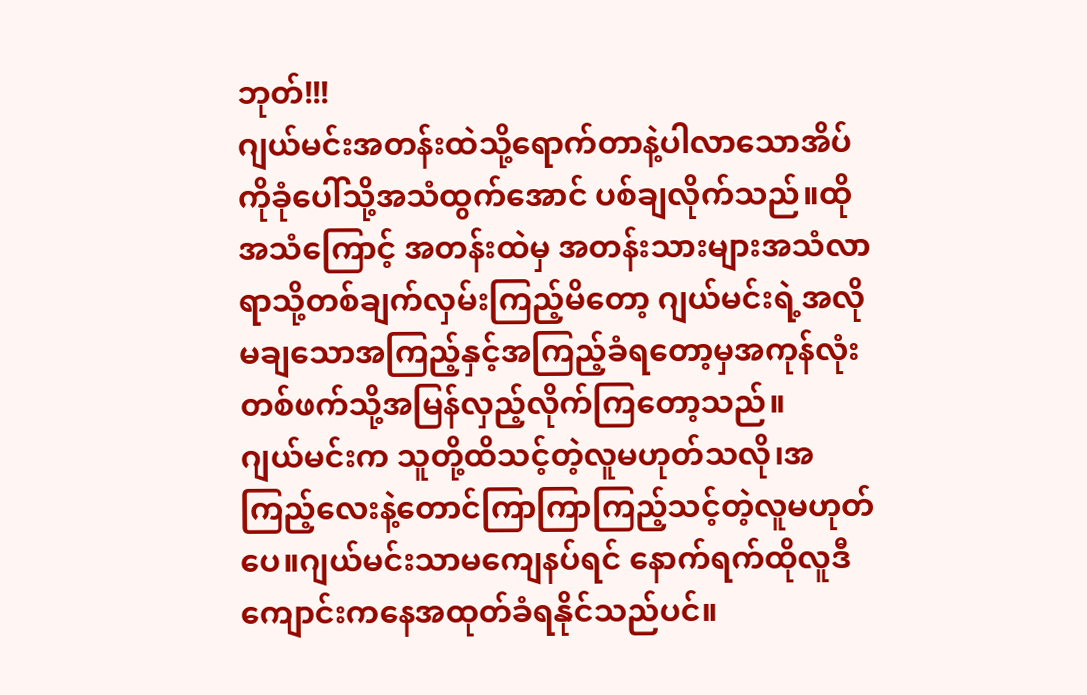ဘုတ်!!!
ဂျယ်မင်းအတန်းထဲသို့ရောက်တာနဲ့ပါလာသောအိပ်ကိုခုံပေါ်သို့အသံထွက်အောင် ပစ်ချလိုက်သည်။ထိုအသံကြောင့် အတန်းထဲမှ အတန်းသားများအသံလာရာသို့တစ်ချက်လှမ်းကြည့်မိတော့ ဂျယ်မင်းရဲ့အလိုမချသောအကြည့်နှင့်အကြည့်ခံရတော့မှအကုန်လုံးတစ်ဖက်သို့အမြန်လှည့်လိုက်ကြတော့သည်။
ဂျယ်မင်းက သူတို့ထိသင့်တဲ့လူမဟုတ်သလို၊အကြည့်လေးနဲ့တောင်ကြာကြာကြည့်သင့်တဲ့လူမဟုတ်ပေ။ဂျယ်မင်းသာမကျေနပ်ရင် နောက်ရက်ထိုလူဒီကျောင်းကနေအထုတ်ခံရနိုင်သည်ပင်။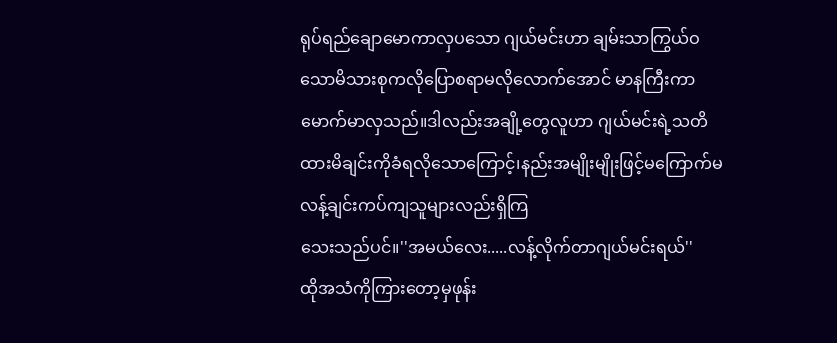ရုပ်ရည်ချောမောကာလှပသော ဂျယ်မင်းဟာ ချမ်းသာကြွယ်ဝသောမိသားစုကလိုပြောစရာမလိုလောက်အောင် မာနကြီးကာမောက်မာလှသည်။ဒါလည်းအချို့တွေလူဟာ ဂျယ်မင်းရဲ့သတိထားမိချင်းကိုခံရလိုသောကြောင့်၊နည်းအမျိုးမျိုးဖြင့်မကြောက်မလန့်ချင်းကပ်ကျသူများလည်းရှိကြ
သေးသည်ပင်။''အမယ်လေး.....လန့်လိုက်တာဂျယ်မင်းရယ်''
ထိုအသံကိုကြားတော့မှဖုန်း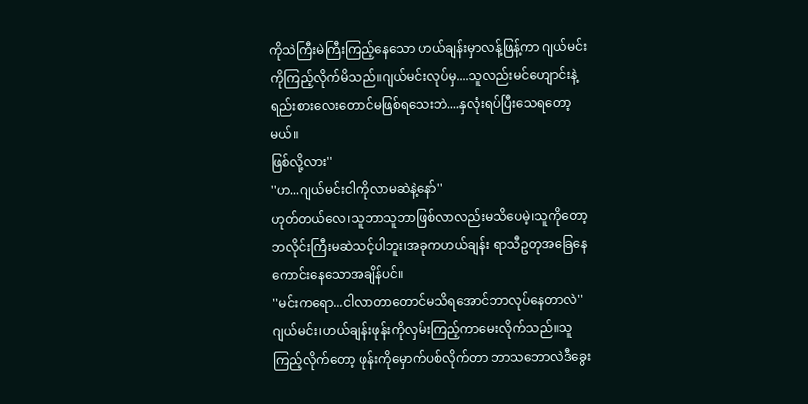ကိုသဲကြီးမဲကြီးကြည့်နေသော ဟယ်ချန်းမှာလန့်ဖြန့်ကာ ဂျယ်မင်းကိုကြည့်လိုက်မိသည်။ဂျယ်မင်းလုပ်မှ....သူလည်းမင်ဟျောင်းနဲ့ရည်းစားလေးတောင်မဖြစ်ရသေးဘဲ....နှလုံးရပ်ပြီးသေရတော့မယ်။
ဖြစ်လို့လား''
''ဟ...ဂျယ်မင်းငါကိုလာမဆဲနဲ့နော်''
ဟုတ်တယ်လေ၊သူဘာသူဘာဖြစ်လာလည်းမသိပေမဲ့၊သူကိုတော့ ဘလိုင်းကြီးမဆဲသင့်ပါဘူး၊အခုကဟယ်ချန်း ရာသီဥတုအခြေနေကောင်းနေသောအချိန်ပင်။
''မင်းကရော...ငါလာတာတောင်မသိရအောင်ဘာလုပ်နေတာလဲ''
ဂျယ်မင်း၊ဟယ်ချန်းဖုန်းကိုလှမ်းကြည့်ကာမေးလိုက်သည်။သူကြည့်လိုက်တော့ ဖုန်းကိုမှောက်ပစ်လိုက်တာ ဘာသဘောလဲဒီခွေး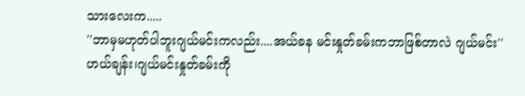သားလေးက.....
''ဘာမှမဟုတ်ပါဘူးဂျယ်မင်းကလည်း....အယ်ခန မင်းနှုတ်ခမ်းကဘာဖြစ်တာလဲ ဂျယ်မင်း''
ဟယ်ချန်း၊ဂျယ်မင်းနှုတ်ခမ်းကို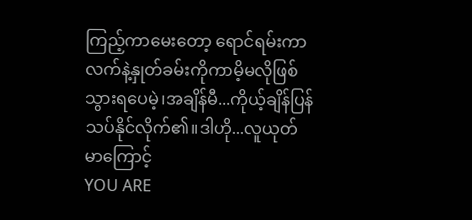ကြည့်ကာမေးတော့ ရောင်ရမ်းကာလက်နဲ့နှုတ်ခမ်းကိုကာမိ့မလိုဖြစ်သွားရပေမဲ့၊အချိန်မီ...ကိုယ့်ချိန်ပြန်သပ်နိုင်လိုက်၏။ဒါဟို...လူယုတ်မာကြောင့်
YOU ARE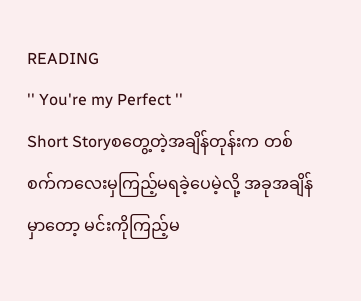READING
'' You're my Perfect ''
Short Storyစတွေ့တဲ့အချိန်တုန်းက တစ်စက်ကလေးမှကြည့်မရခဲ့ပေမဲ့လို့ အခုအချိန်မှာတော့ မင်းကိုကြည့်မ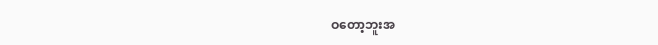ဝတော့ဘူးအ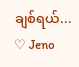ချစ်ရယ်... ♡ Jeno